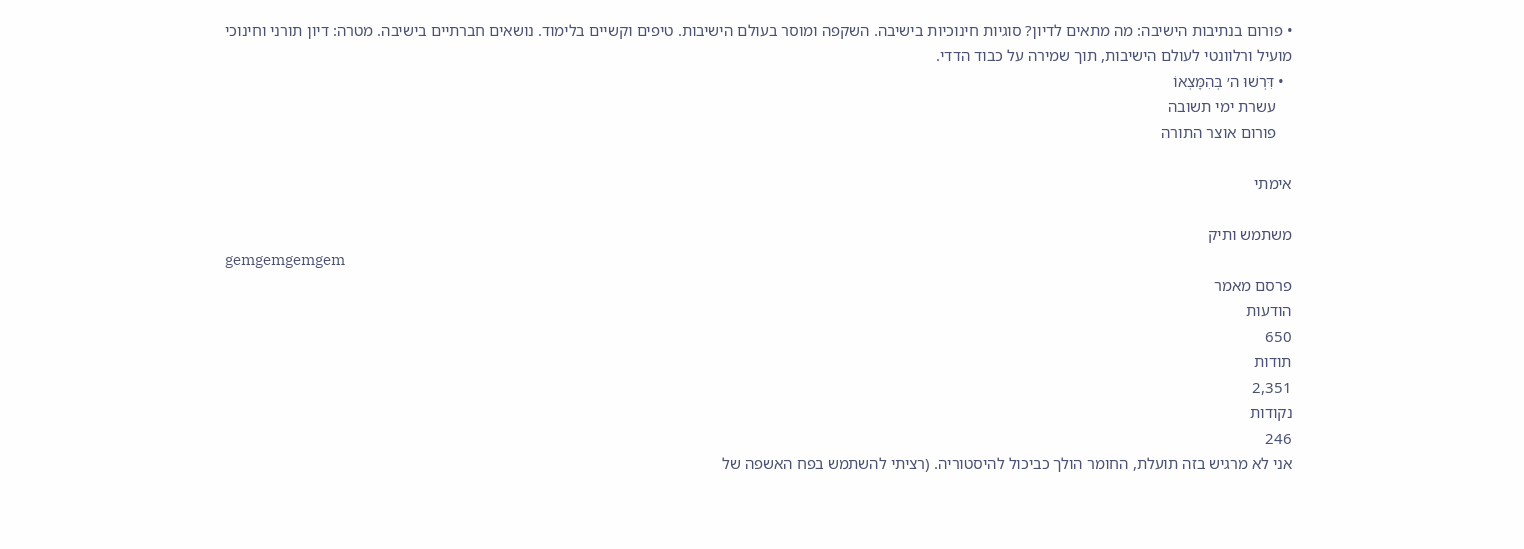• פורום בנתיבות הישיבה: מה מתאים לדיון? סוגיות חינוכיות בישיבה. השקפה ומוסר בעולם הישיבות. טיפים וקשיים בלימוד. נושאים חברתיים בישיבה. מטרה: דיון תורני וחינוכי מועיל ורלוונטי לעולם הישיבות, תוך שמירה על כבוד הדדי.
  • דִּרְשׁוּ ה׳ בְּהִמָּצְאוֹ
    עשרת ימי תשובה
    פורום אוצר התורה

אימתי

משתמש ותיק
gemgemgemgem
פרסם מאמר
הודעות
650
תודות
2,351
נקודות
246
אני לא מרגיש בזה תועלת, החומר הולך כביכול להיסטוריה. (רציתי להשתמש בפח האשפה של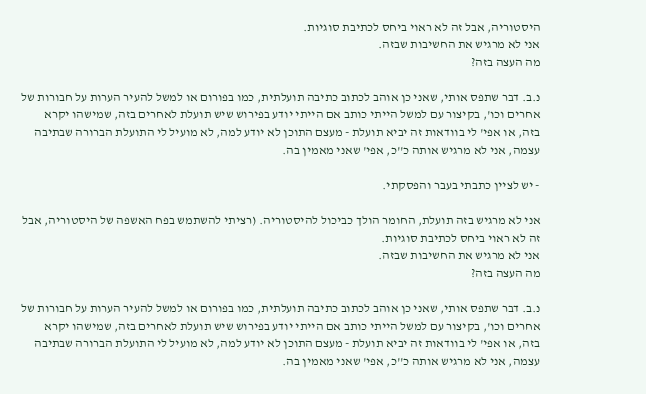היסטוריה, אבל זה לא ראוי ביחס לכתיבת סוגיות.
אני לא מרגיש את החשיבות שבזה.
מה העצה בזה?

נ.ב. דבר שתפס אותי, שאני כן אוהב לכתוב כתיבה תועלתית, כמו בפורום או למשל להעיר הערות על חבורות של אחרים וכו', בקיצור עם למשל הייתי כותב אם הייתי יודע בפירוש שיש תועלת לאחרים בזה, שמישהו יקרא בזה, או אפי' לי בוודאות זה יביא תועלת - מעצם התוכן לא יודע למה, לא מועיל לי התועלת הברורה שבתיבה עצמה, אני לא מרגיש אותה כ''כ, אפי' שאני מאמין בה.

- יש לציין כתבתי בעבר והפסקתי.

אני לא מרגיש בזה תועלת, החומר הולך כביכול להיסטוריה. (רציתי להשתמש בפח האשפה של היסטוריה, אבל זה לא ראוי ביחס לכתיבת סוגיות.
אני לא מרגיש את החשיבות שבזה.
מה העצה בזה?

נ.ב. דבר שתפס אותי, שאני כן אוהב לכתוב כתיבה תועלתית, כמו בפורום או למשל להעיר הערות על חבורות של אחרים וכו', בקיצור עם למשל הייתי כותב אם הייתי יודע בפירוש שיש תועלת לאחרים בזה, שמישהו יקרא בזה, או אפי' לי בוודאות זה יביא תועלת - מעצם התוכן לא יודע למה, לא מועיל לי התועלת הברורה שבתיבה עצמה, אני לא מרגיש אותה כ''כ, אפי' שאני מאמין בה.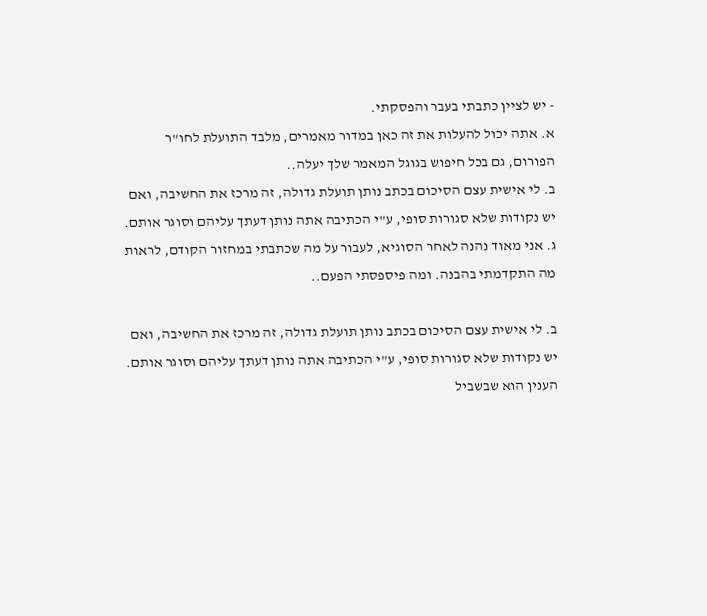- יש לציין כתבתי בעבר והפסקתי.
א. אתה יכול להעלות את זה כאן במדור מאמרים, מלבד התועלת לחו"ר הפורום, גם בכל חיפוש בגוגל המאמר שלך יעלה..
ב. לי אישית עצם הסיכום בכתב נותן תועלת גדולה, זה מרכז את החשיבה, ואם יש נקודות שלא סגורות סופי, ע"י הכתיבה אתה נותן דעתך עליהם וסוגר אותם.
ג. אני מאוד נהנה לאחר הסוגיא, לעבור על מה שכתבתי במחזור הקודם, לראות מה התקדמתי בהבנה. ומה פיספסתי הפעם..

ב. לי אישית עצם הסיכום בכתב נותן תועלת גדולה, זה מרכז את החשיבה, ואם יש נקודות שלא סגורות סופי, ע"י הכתיבה אתה נותן דעתך עליהם וסוגר אותם.
הענין הוא שבשביל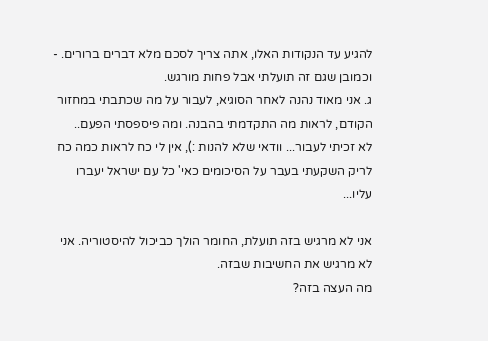להגיע עד הנקודות האלו, אתה צריך לסכם מלא דברים ברורים. - וכמובן שגם זה תועלתי אבל פחות מורגש.
ג. אני מאוד נהנה לאחר הסוגיא, לעבור על מה שכתבתי במחזור הקודם, לראות מה התקדמתי בהבנה. ומה פיספסתי הפעם..
לא זכיתי לעבור... וודאי שלא להנות :), אין לי כח לראות כמה כח לריק השקעתי בעבר על הסיכומים כאי' כל עם ישראל יעברו עליו...

אני לא מרגיש בזה תועלת, החומר הולך כביכול להיסטוריה. אני לא מרגיש את החשיבות שבזה.
מה העצה בזה?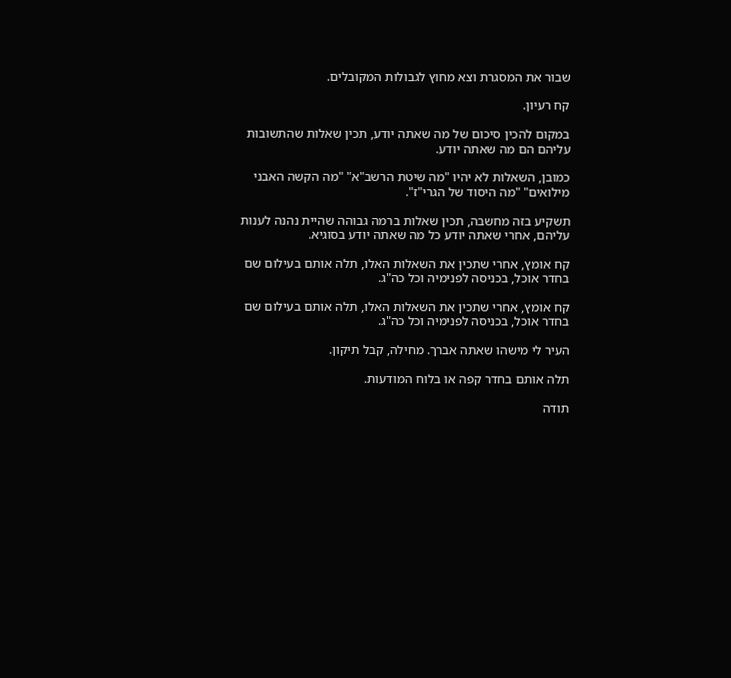שבור את המסגרת וצא מחוץ לגבולות המקובלים.

קח רעיון.

במקום להכין סיכום של מה שאתה יודע, תכין שאלות שהתשובות עליהם הם מה שאתה יודע.

כמובן, השאלות לא יהיו "מה שיטת הרשב"א" "מה הקשה האבני מילואים" "מה היסוד של הגרי"ז".

תשקיע בזה מחשבה, תכין שאלות ברמה גבוהה שהיית נהנה לענות עליהם, אחרי שאתה יודע כל מה שאתה יודע בסוגיא.

קח אומץ, אחרי שתכין את השאלות האלו, תלה אותם בעילום שם בחדר אוכל, בכניסה לפנימיה וכל כה"ג.

קח אומץ, אחרי שתכין את השאלות האלו, תלה אותם בעילום שם בחדר אוכל, בכניסה לפנימיה וכל כה"ג.

העיר לי מישהו שאתה אברך. מחילה, קבל תיקון.

תלה אותם בחדר קפה או בלוח המודעות.

תודה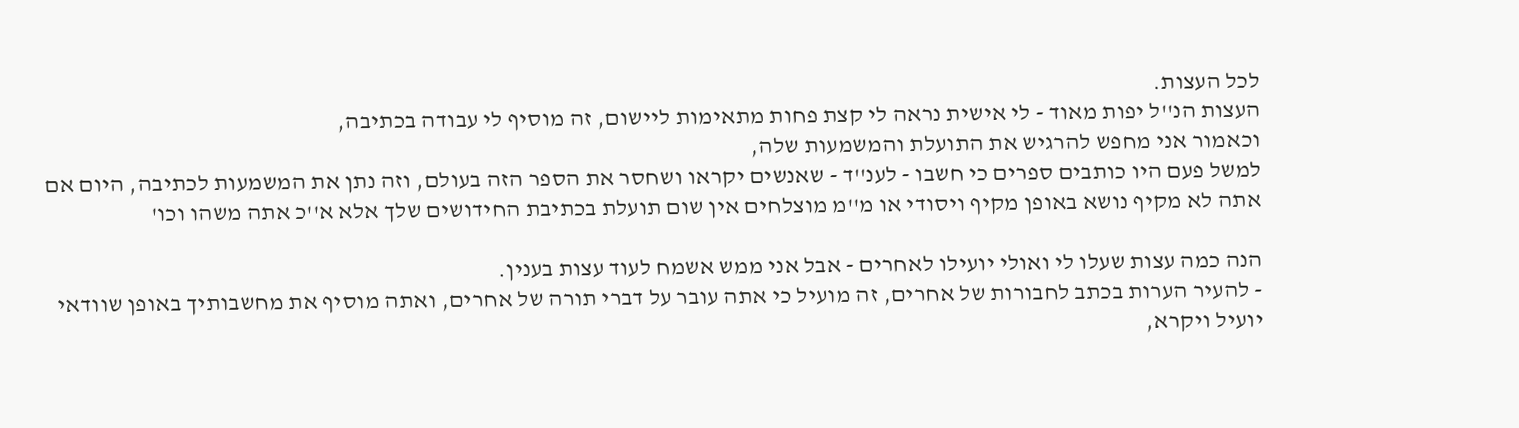לכל העצות.
העצות הנ''ל יפות מאוד - לי אישית נראה לי קצת פחות מתאימות ליישום, זה מוסיף לי עבודה בכתיבה,
וכאמור אני מחפש להרגיש את התועלת והמשמעות שלה,
למשל פעם היו כותבים ספרים כי חשבו - לענ''ד - שאנשים יקראו ושחסר את הספר הזה בעולם, וזה נתן את המשמעות לכתיבה, היום אם אתה לא מקיף נושא באופן מקיף ויסודי או מ''מ מוצלחים אין שום תועלת בכתיבת החידושים שלך אלא א''כ אתה משהו וכו'

הנה כמה עצות שעלו לי ואולי יועילו לאחרים - אבל אני ממש אשמח לעוד עצות בענין.
- להעיר הערות בכתב לחבורות של אחרים, זה מועיל כי אתה עובר על דברי תורה של אחרים, ואתה מוסיף את מחשבותיך באופן שוודאי יועיל ויקרא,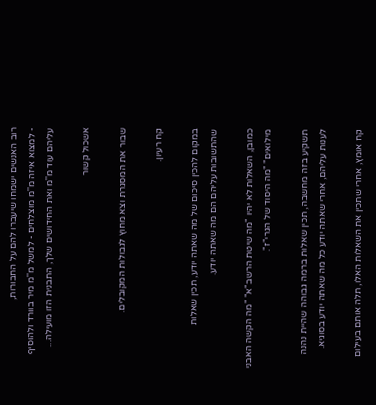רוב האנשים ישמחו שיעברו להם על החבורות,
- למצוא איזה מ''מ מוצלחים - למשל מ''מ מיר בוורד ולהוסיף עליהם עוד מ''מ ואת החידושים שלך, התבנית הזו מועילה...

אשכול קשור

שבור את המסגרת וצא מחוץ לגבולות המקובלים.

קח רעיון.

במקום להכין סיכום של מה שאתה יודע, תכין שאלות שהתשובות עליהם הם מה שאתה יודע.

כמובן, השאלות לא יהיו "מה שיטת הרשב"א" "מה הקשה האבני מילואים" "מה היסוד של הגרי"ז".

תשקיע בזה מחשבה, תכין שאלות ברמה גבוהה שהיית נהנה לענות עליהם, אחרי שאתה יודע כל מה שאתה יודע בסוגיא.

קח אומץ, אחרי שתכין את השאלות האלו, תלה אותם בעילום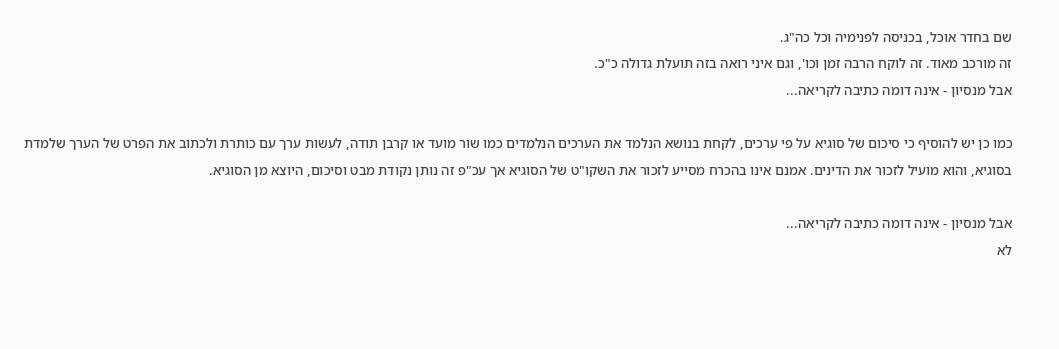שם בחדר אוכל, בכניסה לפנימיה וכל כה"ג.
זה מורכב מאוד. זה לוקח הרבה זמן וכו', וגם איני רואה בזה תועלת גדולה כ"כ.
אבל מנסיון - אינה דומה כתיבה לקריאה...

כמו כן יש להוסיף כי סיכום של סוגיא על פי ערכים, לקחת בנושא הנלמד את הערכים הנלמדים כמו שור מועד או קרבן תודה, לעשות ערך עם כותרת ולכתוב את הפרט של הערך שלמדת בסוגיא, והוא מועיל לזכור את הדינים. אמנם אינו בהכרח מסייע לזכור את השקו"ט של הסוגיא אך עכ"פ זה נותן נקודת מבט וסיכום, היוצא מן הסוגיא.

אבל מנסיון - אינה דומה כתיבה לקריאה...
לא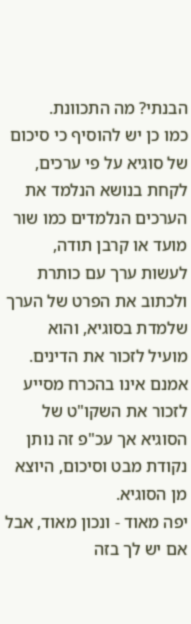הבנתי? מה התכוונת.
כמו כן יש להוסיף כי סיכום של סוגיא על פי ערכים, לקחת בנושא הנלמד את הערכים הנלמדים כמו שור מועד או קרבן תודה, לעשות ערך עם כותרת ולכתוב את הפרט של הערך שלמדת בסוגיא, והוא מועיל לזכור את הדינים. אמנם אינו בהכרח מסייע לזכור את השקו"ט של הסוגיא אך עכ"פ זה נותן נקודת מבט וסיכום, היוצא מן הסוגיא.
יפה מאוד - ונכון מאוד, אבל אם יש לך בזה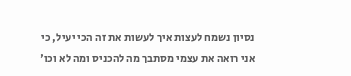נסיון נשמח לעצות איך לעשות את זה הכי יעיל, כי אני רואה את עצמי מסתבך מה להכניס ומה לא וכו'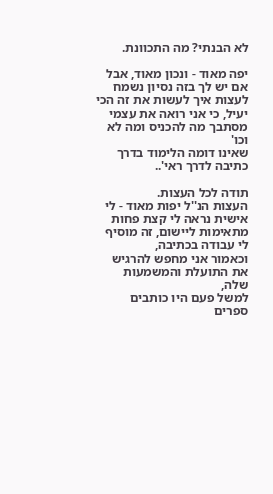לא הבנתי? מה התכוונת.

יפה מאוד - ונכון מאוד, אבל אם יש לך בזה נסיון נשמח לעצות איך לעשות את זה הכי יעיל, כי אני רואה את עצמי מסתבך מה להכניס ומה לא וכו'
שאינו דומה הלימוד בדרך כתיבה לדרך ראי'..

תודה לכל העצות.
העצות הנ''ל יפות מאוד - לי אישית נראה לי קצת פחות מתאימות ליישום, זה מוסיף לי עבודה בכתיבה,
וכאמור אני מחפש להרגיש את התועלת והמשמעות שלה,
למשל פעם היו כותבים ספרים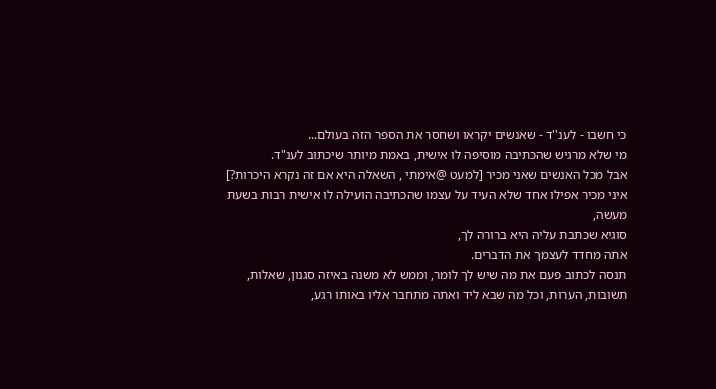כי חשבו - לענ''ד - שאנשים יקראו ושחסר את הספר הזה בעולם...
מי שלא מרגיש שהכתיבה מוסיפה לו אישית, באמת מיותר שיכתוב לענ"ד.
אבל מכל האנשים שאני מכיר [למעט @אימתי , השאלה היא אם זה נקרא היכרות?]
איני מכיר אפילו אחד שלא העיד על עצמו שהכתיבה הועילה לו אישית רבות בשעת מעשה,
סוגיא שכתבת עליה היא ברורה לך,
אתה מחדד לעצמך את הדברים.
תנסה לכתוב פעם את מה שיש לך לומר, וממש לא משנה באיזה סגנון, שאלות, תשובות, הערות, וכל מה שבא ליד ואתה מתחבר אליו באותו רגע,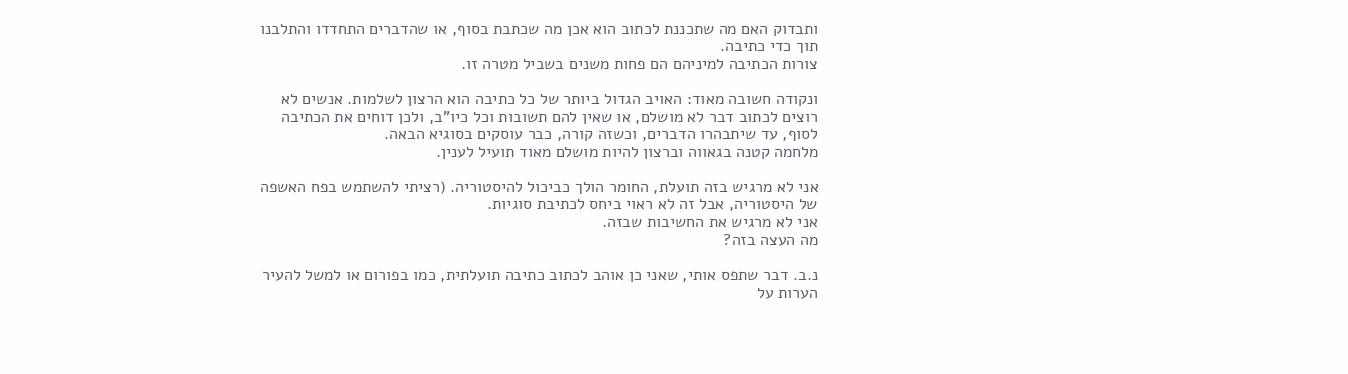ותבדוק האם מה שתכננת לכתוב הוא אכן מה שכתבת בסוף, או שהדברים התחדדו והתלבנו תוך כדי כתיבה.
צורות הכתיבה למיניהם הם פחות משנים בשביל מטרה זו.

ונקודה חשובה מאוד: האויב הגדול ביותר של כל כתיבה הוא הרצון לשלמות. אנשים לא רוצים לכתוב דבר לא מושלם, או שאין להם תשובות וכל כיו"ב, ולכן דוחים את הכתיבה לסוף, עד שיתבהרו הדברים, וכשזה קורה, כבר עוסקים בסוגיא הבאה.
מלחמה קטנה בגאווה וברצון להיות מושלם מאוד תועיל לענין.

אני לא מרגיש בזה תועלת, החומר הולך כביכול להיסטוריה. (רציתי להשתמש בפח האשפה של היסטוריה, אבל זה לא ראוי ביחס לכתיבת סוגיות.
אני לא מרגיש את החשיבות שבזה.
מה העצה בזה?

נ.ב. דבר שתפס אותי, שאני כן אוהב לכתוב כתיבה תועלתית, כמו בפורום או למשל להעיר הערות על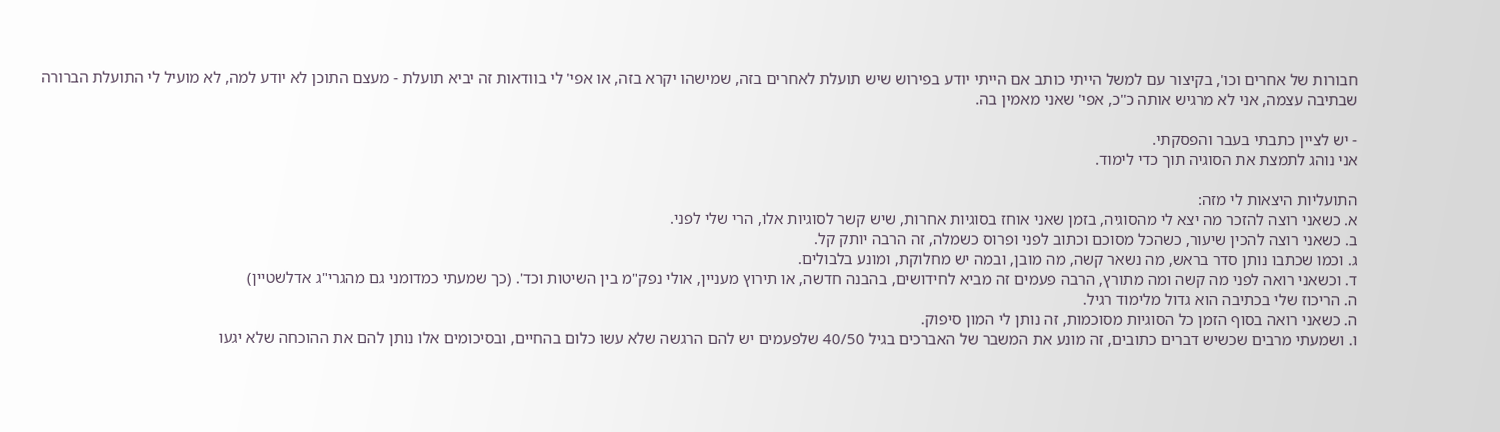חבורות של אחרים וכו', בקיצור עם למשל הייתי כותב אם הייתי יודע בפירוש שיש תועלת לאחרים בזה, שמישהו יקרא בזה, או אפי' לי בוודאות זה יביא תועלת - מעצם התוכן לא יודע למה, לא מועיל לי התועלת הברורה שבתיבה עצמה, אני לא מרגיש אותה כ''כ, אפי' שאני מאמין בה.

- יש לציין כתבתי בעבר והפסקתי.
אני נוהג לתמצת את הסוגיה תוך כדי לימוד.

התועליות היצאות לי מזה:
א. כשאני רוצה להזכר מה יצא לי מהסוגיה, בזמן שאני אוחז בסוגיות אחרות, שיש קשר לסוגיות אלו, הרי שלי לפני.
ב. כשאני רוצה להכין שיעור, כשהכל מסוכם וכתוב לפני ופרוס כשמלה, זה הרבה יותק קל.
ג. וכמו שכתבו נותן סדר בראש, מה נשאר קשה, מה מובן, ובמה יש מחלוקת, ומונע בלבולים.
ד. וכשאני רואה לפני מה קשה ומה מתורץ, הרבה פעמים זה מביא לחידושים, בהבנה חדשה, או תירוץ מעניין, אולי נפק"מ בין השיטות וכד'. (כך שמעתי כמדומני גם מהגרי"ג אדלשטיין)
ה. הריכוז שלי בכתיבה הוא גדול מלימוד רגיל.
ה. כשאני רואה בסוף הזמן כל הסוגיות מסוכמות, זה נותן לי המון סיפוק.
ו. ושמעתי מרבים שכשיש דברים כתובים, זה מונע את המשבר של האברכים בגיל 40/50 שלפעמים יש להם הרגשה שלא עשו כלום בהחיים, ובסיכומים אלו נותן להם את ההוכחה שלא יגעו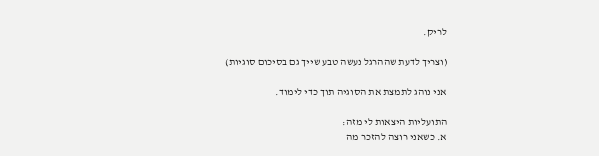לריק.

(וצריך לדעת שההרגל נעשה טבע שייך גם בסיכום סוגיות)

אני נוהג לתמצת את הסוגיה תוך כדי לימוד.

התועליות היצאות לי מזה:
א. כשאני רוצה להזכר מה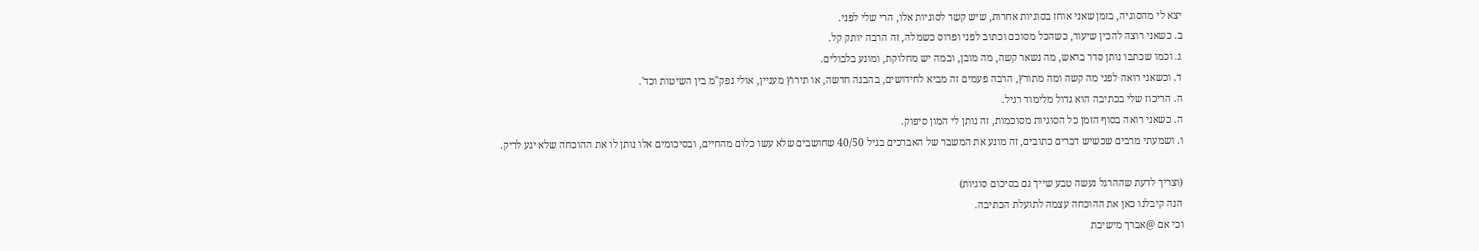יצא לי מהסוגיה, בזמן שאני אוחז בסוגיות אחרות, שיש קשר לסוגיות אלו, הרי שלי לפני.
ב. כשאני רוצה להכין שיעור, כשהכל מסוכם וכתוב לפני ופרוס כשמלה, זה הרבה יותק קל.
ג. וכמו שכתבו נותן סדר בראש, מה נשאר קשה, מה מובן, ובמה יש מחלוקת, ומונע בלבולים.
ד. וכשאני רואה לפני מה קשה ומה מתורץ, הרבה פעמים זה מביא לחידושים, בהבנה חדשה, או תירוץ מעניין, אולי נפק"מ בין השיטות וכד'.
ה. הריכוז שלי בכתיבה הוא גדול מלימוד רגיל.
ה. כשאני רואה בסוף הזמן כל הסוגיות מסוכמות, זה נותן לי המון סיפוק.
ו. ושמעתי מרבים שכשיש דברים כתובים, זה מונע את המשבר של האברכים בגיל 40/50 שחושבים שלא עשו כלום מהחיים, ובסיכומים אלו נותן לו את ההוכחה שלא יגע לריק.

(וצריך לדעת שההרגל נעשה טבע שייך גם בסיכום סוגיות)
הנה קיבלנו כאן את ההוכחה עצמה לתועלת הכתיבה.
וכי אם @אברך מישיבת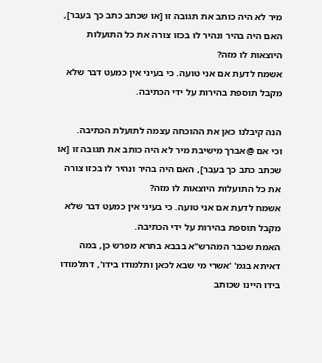מיר לא היה כותב את תגובה זו [או שכתב כתב כך בעבר], האם היה בהיר ונהיר לו בכזו צורה את כל התועלות היוצאות לו מזה?
אשמח לדעת אם אני טועה. כי בעיני אין כמעט דבר שלא מקבל תוספת בהירות על ידי הכתיבה.

הנה קיבלנו כאן את ההוכחה עצמה לתועלת הכתיבה.
וכי אם @אברך מישיבת מיר לא היה כותב את תגובה זו [או שכתב כתב כך בעבר], האם היה בהיר ונהיר לו בכזו צורה את כל התועלות היוצאות לו מזה?
אשמח לדעת אם אני טועה. כי בעיני אין כמעט דבר שלא מקבל תוספת בהירות על ידי הכתיבה.
האמת שכבר המהרש"א בבבא בתרא מפרש כן, במה דאיתא בגמ' 'אשרי מי שבא לכאן ותלמודו בידו', דתלמודו בידו היינו שכותב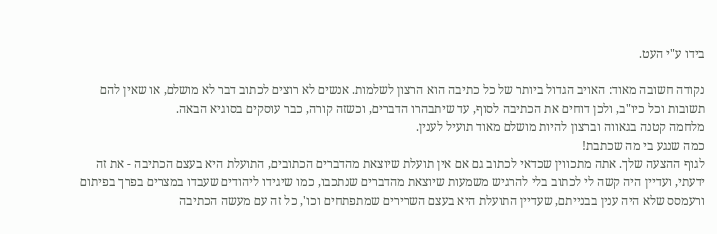בידו ע"י העט.

נקודה חשובה מאוד: האויב הגדול ביותר של כל כתיבה הוא הרצון לשלמות. אנשים לא רוצים לכתוב דבר לא מושלם, או שאין להם תשובות וכל כיו"ב, ולכן דוחים את הכתיבה לסוף, עד שיתבהרו הדברים, וכשזה קורה, כבר עוסקים בסוגיא הבאה.
מלחמה קטנה בגאווה וברצון להיות מושלם מאוד תועיל לענין.
כמה שנגע בי מה שכתבת!
לגוף ההצעה שלך. אתה מתכווין שכדאי לכתוב גם אם אין תועלת שיוצאת מהדברים הכתובים, התועלת היא בעצם הכתיבה - את זה ידעתי, ועדיין היה קשה לי לכתוב בלי להרגיש משמעות שיוצאת מהדברים שנתכבו, כמו שיגידו ליהודים שעבדו במצרים בפרך בפיתום ורעמסס שלא היה ענין בבנייתם, שעדיין התועלת היא בעצם השרירים שמתפתחים וכו', כל זה עם מעשה הכתיבה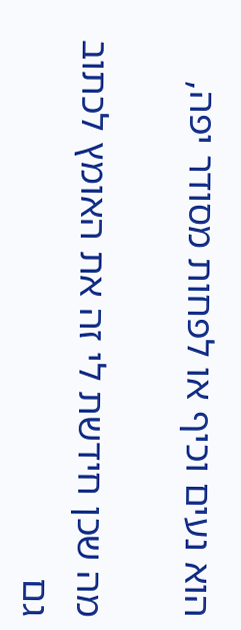הוא נעים וכיף או לפחות מסודר יפה,

מה שכן חידשת לי זה את האומץ לכתוב גם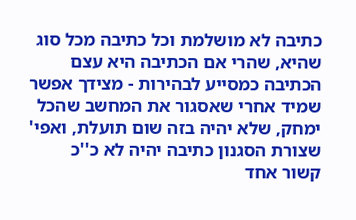כתיבה לא מושלמת וכל כתיבה מכל סוג שהיא, שהרי אם הכתיבה היא עצם הכתיבה כמסייע לבהירות - מצידך אפשר שמיד אחרי שאסגור את המחשב שהכל ימחק, שלא יהיה בזה שום תועלת, ואפי' שצורת הסגנון כתיבה יהיה לא כ''כ קשור אחד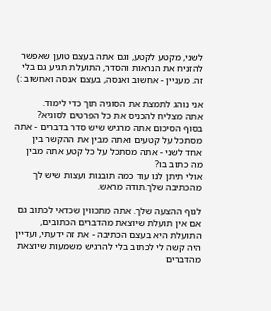לשני, מקטע לקטע, וגם אתה בעצם טוען שאפשר להזניח את הנראות והסדר, התועלת תגיע גם בלי זה. מעניין - אחשוב ואנסה, בעצם אנסה ואחשוב :)

אני נוהג לתמצת את הסוגיה תוך כדי לימוד.
אתה מצליח להכניס את כל הפרטים לסוגיא?
בסוף הסיכום אתה מרגיש שיש סדר בדברים - אתה מסתכל על קטעים ואתה מבין את ההקשר בין אחד לשני - אתה מסתכל על כל קטע אתה מבין מה כתוב בו?
אולי תיתן לנו עוד כמה תובנות ועצות שיש לך מהכתיבה שלך.תודה מראש.

לגוף ההצעה שלך. אתה מתכווין שכדאי לכתוב גם אם אין תועלת שיוצאת מהדברים הכתובים, התועלת היא בעצם הכתיבה - את זה ידעתי, ועדיין היה קשה לי לכתוב בלי להרגיש משמעות שיוצאת מהדברים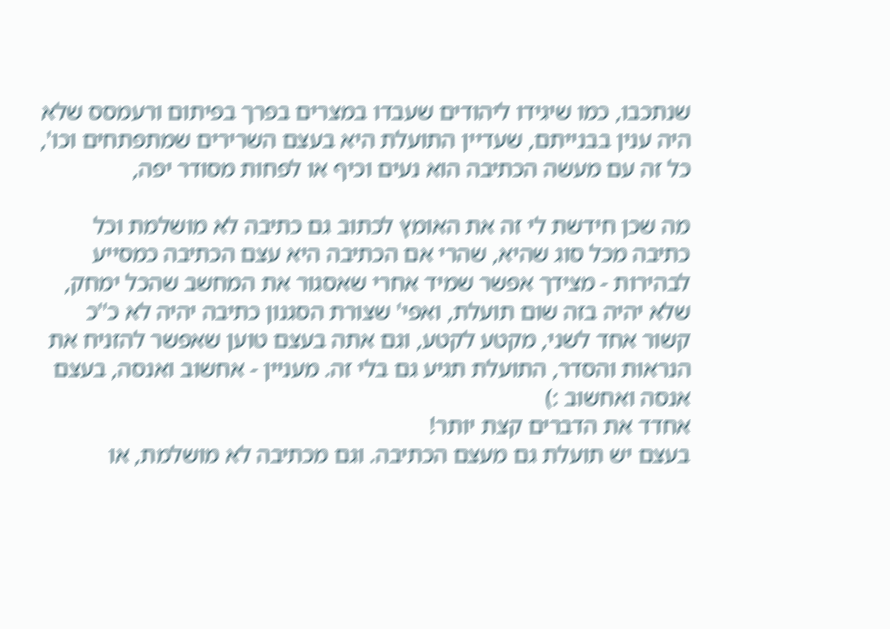שנתכבו, כמו שיגידו ליהודים שעבדו במצרים בפרך בפיתום ורעמסס שלא היה ענין בבנייתם, שעדיין התועלת היא בעצם השרירים שמתפתחים וכו', כל זה עם מעשה הכתיבה הוא נעים וכיף או לפחות מסודר יפה,

מה שכן חידשת לי זה את האומץ לכתוב גם כתיבה לא מושלמת וכל כתיבה מכל סוג שהיא, שהרי אם הכתיבה היא עצם הכתיבה כמסייע לבהירות - מצידך אפשר שמיד אחרי שאסגור את המחשב שהכל ימחק, שלא יהיה בזה שום תועלת, ואפי' שצורת הסגנון כתיבה יהיה לא כ''כ קשור אחד לשני, מקטע לקטע, וגם אתה בעצם טוען שאפשר להזניח את הנראות והסדר, התועלת תגיע גם בלי זה. מעניין - אחשוב ואנסה, בעצם אנסה ואחשוב :)
אחדד את הדברים קצת יותר!
בעצם יש תועלת גם מעצם הכתיבה. וגם מכתיבה לא מושלמת, או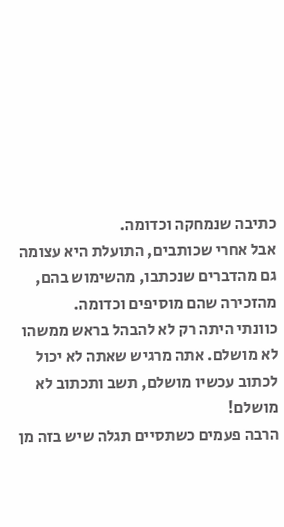כתיבה שנמחקה וכדומה.
אבל אחרי שכותבים, התועלת היא עצומה גם מהדברים שנכתבו, מהשימוש בהם, מהזכירה שהם מוסיפים וכדומה.
כוונתי היתה רק לא להבהל בראש ממשהו לא מושלם. אתה מרגיש שאתה לא יכול לכתוב עכשיו מושלם, תשב ותכתוב לא מושלם!
הרבה פעמים כשתסיים תגלה שיש בזה מן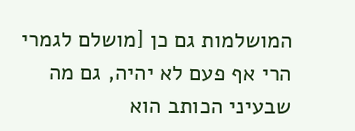המושלמות גם כן [מושלם לגמרי הרי אף פעם לא יהיה, גם מה שבעיני הכותב הוא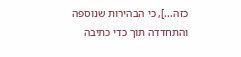כזה...], כי הבהירות שנוספה והתחדדה תוך כדי כתיבה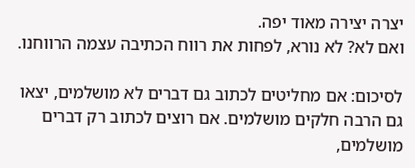יצרה יצירה מאוד יפה.
ואם לא? לא נורא, לפחות את רווח הכתיבה עצמה הרווחנו.

לסיכום: אם מחליטים לכתוב גם דברים לא מושלמים, יצאו גם הרבה חלקים מושלמים. אם רוצים לכתוב רק דברים מושלמים,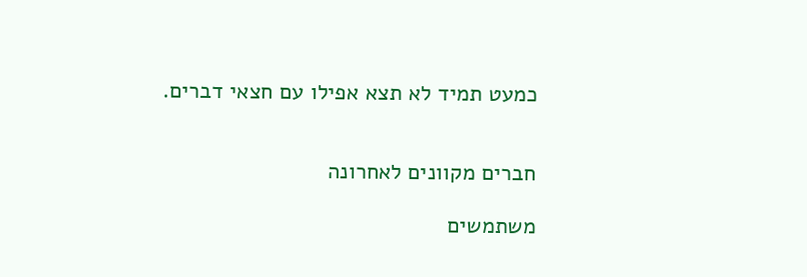כמעט תמיד לא תצא אפילו עם חצאי דברים.


חברים מקוונים לאחרונה

משתמשים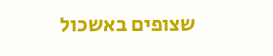שצופים באשכול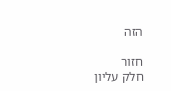הזה

חזור
חלק עליון